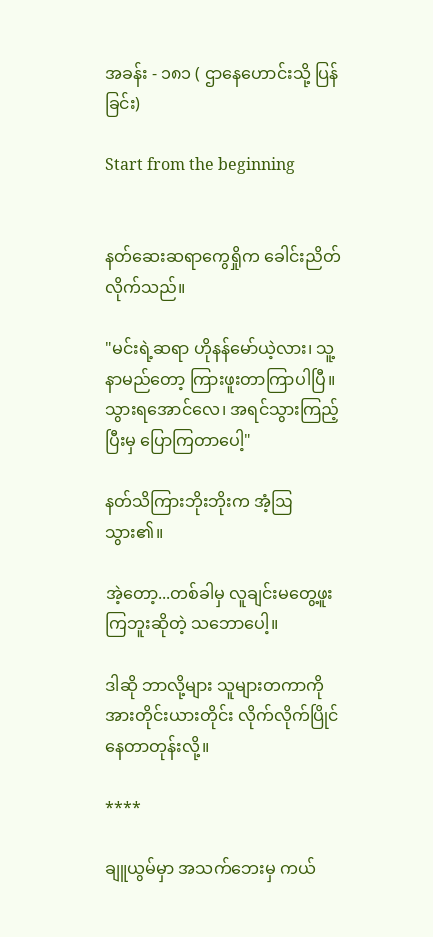အခန်း - ၁၈၁ ( ဌာနေဟောင်းသို့ ပြန်ခြင်း)

Start from the beginning


နတ်ဆေးဆရာကွေရှိုက ခေါင်းညိတ်လိုက်သည်။

"မင်းရဲ့ဆရာ ဟိုနန်မော်ယဲ့လား၊ သူ့နာမည်တော့ ကြားဖူးတာကြာပါပြီ။ သွားရအောင်လေ၊ အရင်သွားကြည့်ပြီးမှ ပြောကြတာပေါ့"

နတ်သိကြားဘိုးဘိုးက အံ့ဩသွား၏။

အဲ့တော့...တစ်ခါမှ လူချင်းမတွေ့ဖူးကြဘူးဆိုတဲ့ သဘောပေါ့။

ဒါဆို ဘာလို့များ သူများတကာကို အားတိုင်းယားတိုင်း လိုက်လိုက်ပြိုင်နေတာတုန်းလို့။

****

ချူယွမ်မှာ အသက်ဘေးမှ ကယ်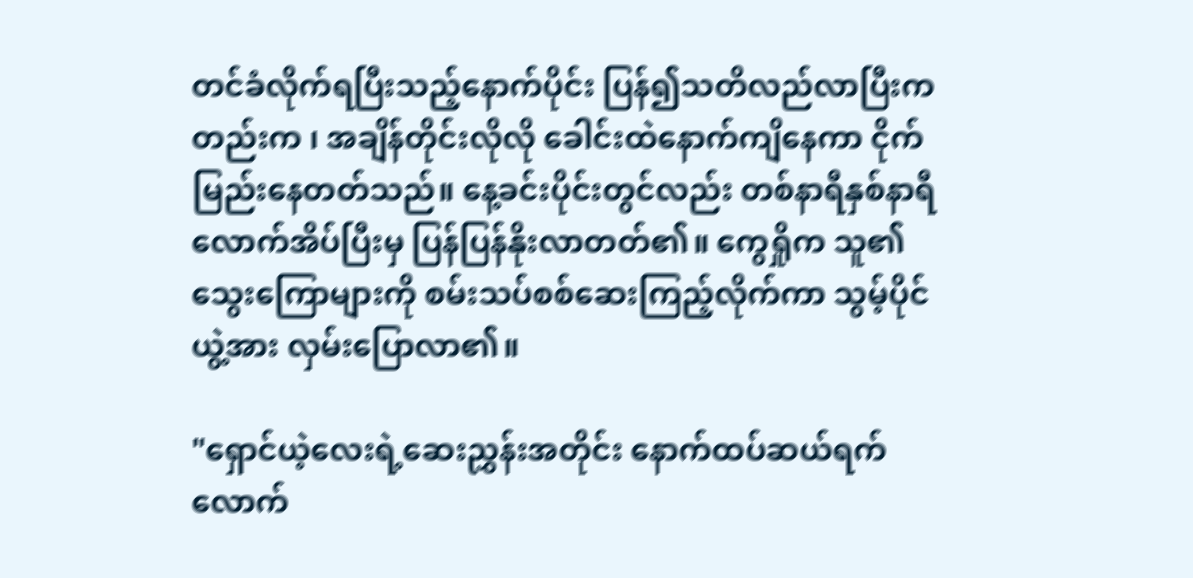တင်ခံလိုက်ရပြီးသည့်နောက်ပိုင်း ပြန်၍သတိလည်လာပြီးကတည်းက ၊ အချိန်တိုင်းလိုလို ခေါင်းထဲနောက်ကျိနေကာ ငိုက်မြည်းနေတတ်သည်။ နေ့ခင်းပိုင်းတွင်လည်း တစ်နာရီနှစ်နာရီလောက်အိပ်ပြီးမှ ပြန်ပြန်နိုးလာတတ်၏။ ကွေရှိုက သူ၏သွေးကြောများကို စမ်းသပ်စစ်ဆေးကြည့်လိုက်ကာ သွမ့်ပိုင်ယွဲ့အား လှမ်းပြောလာ၏။

"ရှောင်ယဲ့လေးရဲ့ဆေးညွှန်းအတိုင်း နောက်ထပ်ဆယ်ရက်လောက်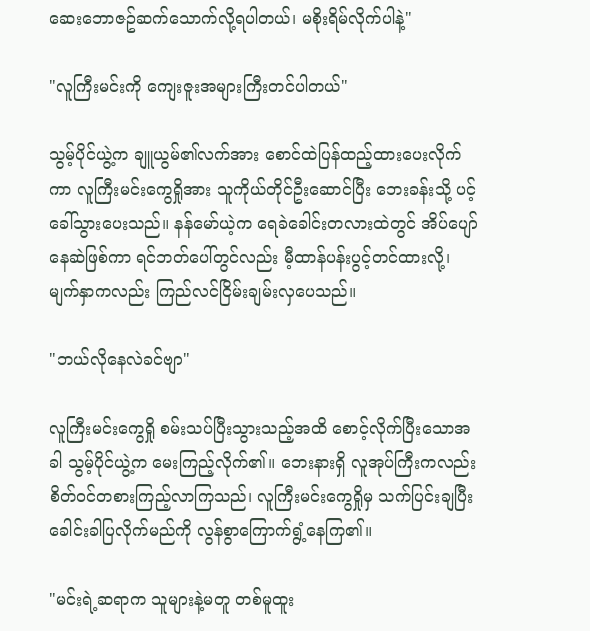ဆေးဘောဇဥ်ဆက်သောက်လို့ရပါတယ်၊ မစိုးရိမ်လိုက်ပါနဲ့"

"လူကြီးမင်းကို ကျေးဇူးအများကြီးတင်ပါတယ်"

သွမ့်ပိုင်ယွဲ့က ချူယွမ်၏လက်အား စောင်ထဲပြန်ထည့်ထားပေးလိုက်ကာ လူကြီးမင်းကွေရှိုအား သူကိုယ်တိုင်ဦးဆောင်ပြီး ဘေးခန်းသို့ ပင့်ခေါ်သွားပေးသည်။ နန်မော်ယဲ့က ရေခဲခေါင်းတလားထဲတွင် အိပ်ပျော်နေဆဲဖြစ်ကာ ရင်ဘတ်ပေါ်တွင်လည်း မီ့ထာန်ပန်းပွင့်တင်ထားလို့၊ မျက်နှာကလည်း ကြည်လင်ငြိမ်းချမ်းလှပေသည်။

"ဘယ်လိုနေလဲခင်ဗျာ"

လူကြီးမင်းကွေရှို စမ်းသပ်ပြီးသွားသည့်အထိ စောင့်လိုက်ပြီးသောအခါ သွမ့်ပိုင်ယွဲ့က မေးကြည့်လိုက်၏။ ဘေးနားရှိ လူအုပ်ကြီးကလည်း စိတ်ဝင်တစားကြည့်လာကြသည်၊ လူကြီးမင်းကွေရှိုမှ သက်ပြင်းချပြီး ခေါင်းခါပြလိုက်မည်ကို လွန်စွာကြောက်ရွံ့နေကြ၏။

"မင်းရဲ့ဆရာက သူများနဲ့မတူ တစ်မူထူး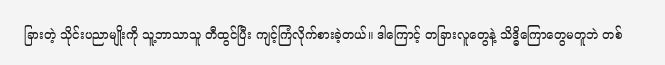ခြားတဲ့ သိုင်းပညာမျိုးကို သူ့ဘာသာသူ တီထွင်ပြီး ကျင့်ကြံလိုက်စားခဲ့တယ်။ ဒါကြောင့် တခြားလူတွေနဲ့ သိဒ္ဓိကြောတွေမတူဘဲ တစ်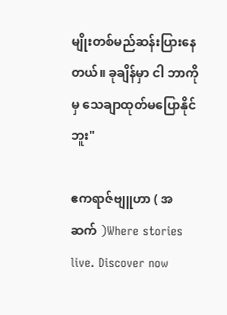မျိုးတစ်မည်ဆန်းပြားနေတယ်။ ခုချိန်မှာ ငါ ဘာကိုမှ သေချာထုတ်မပြောနိုင်ဘူး"

ဧကရာဇ်ဗျူဟာ ( အဆက် )Where stories live. Discover now